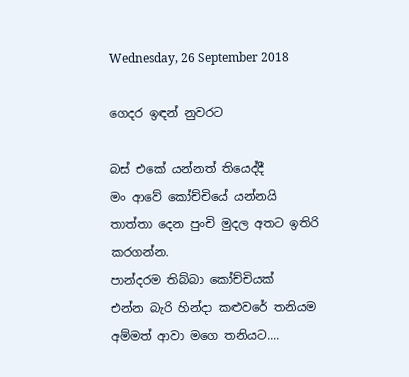Wednesday, 26 September 2018

ගෙදර ඉඳන් නුවරට

බස් එකේ යන්නත් තියෙද්දී
මං ආවේ කෝච්චියේ යන්නයි
තාත්තා දෙන පුංචි මුදල අතට ඉතිරි කරගන්න.
පාන්දරම තිබ්බා කෝච්චියක්
එන්න බැරි හින්දා කළුවරේ තනියම
අම්මත් ආවා මගෙ තනියට....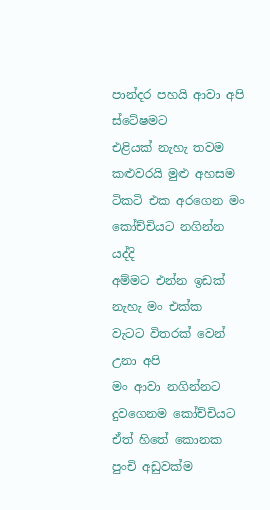පාන්දර පහයි ආවා අපි ස්ටේෂමට
එළියක් නැහැ තවම කළුවරයි මුළු අහසම
ටිකටි එක අරගෙන මං
කෝච්චියට නගින්න යද්දි
අම්මට එන්න ඉඩක් නැහැ මං එක්ක
වැටට විතරක් වෙන් උනා අපි
මං ආවා නගින්නට
දුවගෙනම කෝච්චියට
ඒත් හිතේ කොනක
පුංචි අඩුවක්ම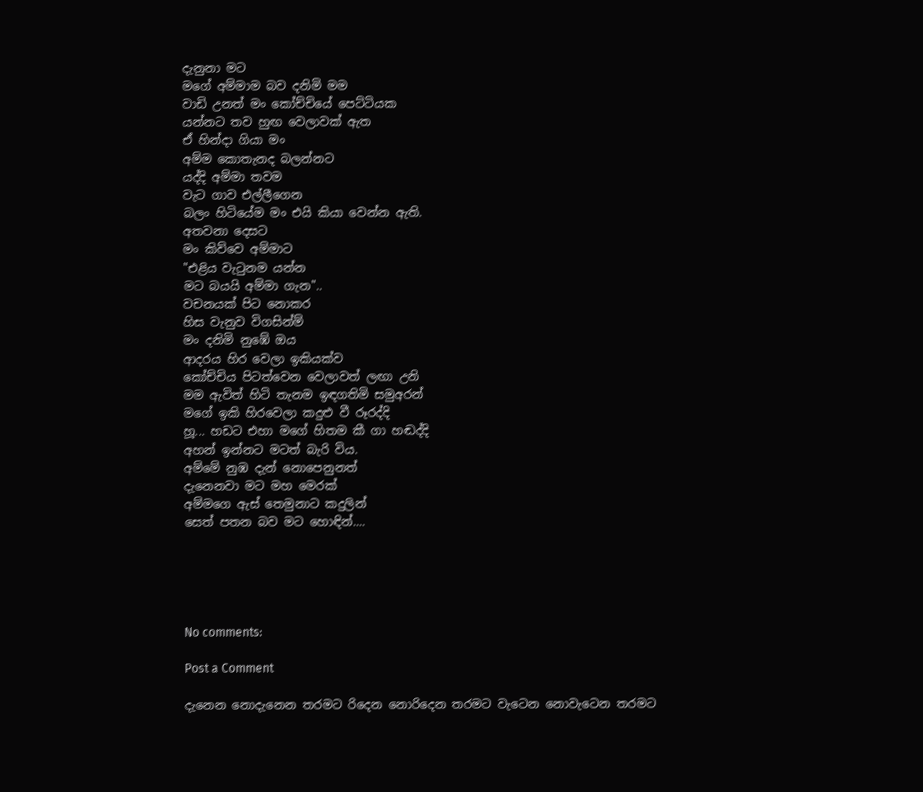දැනුනා මට
මගේ අම්මාම බව දනිමි මම
වාඩි උනත් මං කෝච්චියේ පෙට්ටියක
යන්නට තව හුඟ වෙලාවක් ඇත
ඒ හින්දා ගියා මං
අම්ම කොතැනද බලන්නට
යද්දි අම්මා තවම
වැට ගාව එල්ලීගෙන
බලං හිටියේම මං එයි කියා වෙන්න ඇති.
අතවනා දෙසට
මං කිව්වෙ අම්මාට
"එළිය වැටුනම යන්න
මට බයයි අම්මා ගැන"..
වචනයක් පිට නොකර
හිස වැනුව විගසින්ම්
මං දනිමි නුඹේ ඔය
ආදරය හිර වෙලා ඉකියක්ව
කෝච්චිය පිටත්වෙන වෙලාවත් ලඟා උනි
මම ඇවිත් හිටි තැනම ඉඳගතිමි සමුඅරන්
මගේ ඉකි හිරවෙලා කදුළු වී රූරද්දි
හූ... හඩට එහා මගේ හිතම කී ගා හඬද්දි
අහන් ඉන්නට මටත් බැරි විය.
අම්මේ නුඹ දැන් නොපෙනුනත්
දැනෙනවා මට මහ මෙරක්
අම්මගෙ ඇස් තෙමුනාට කදුලින්
සෙත් පතන බව මට හොඳින්....





No comments:

Post a Comment

දැනෙන නොදැනෙන තරමට රිදෙන නොරිදෙන තරමට වැටෙන නොවැටෙන තරමට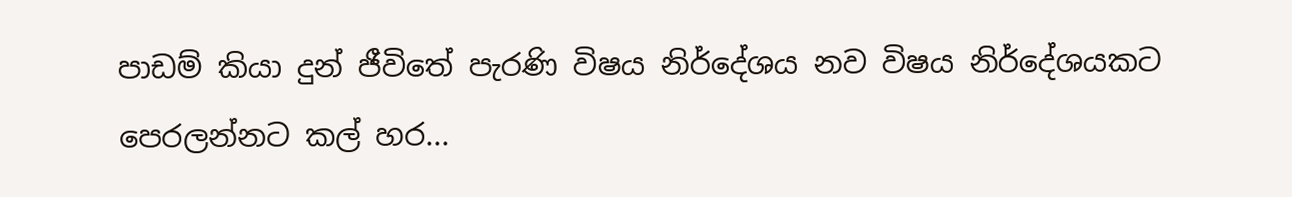පාඩම් කියා දුන් ජීවිතේ පැරණි විෂය නිර්දේශය නව විෂය නිර්දේශයකට පෙරලන්නට කල් හර...